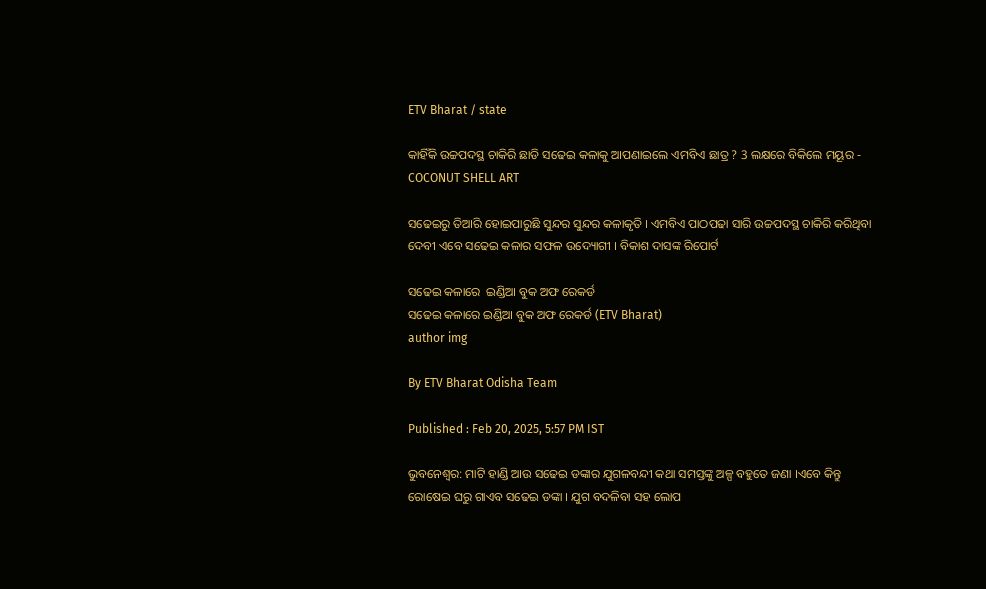ETV Bharat / state

କାହିଁକି ଉଚ୍ଚପଦସ୍ଥ ଚାକିରି ଛାଡି ସଢେଇ କଳାକୁ ଆପଣାଇଲେ ଏମବିଏ ଛାତ୍ର ? 3 ଲକ୍ଷରେ ବିକିଲେ ମୟୂର - COCONUT SHELL ART

ସଢେଇରୁ ତିଆରି ହୋଇପାରୁଛି ସୁନ୍ଦର ସୁନ୍ଦର କଳାକୃତି । ଏମବିଏ ପାଠପଢା ସାରି ଉଚ୍ଚପଦସ୍ଥ ଚାକିରି କରିଥିବା ଦେବୀ ଏବେ ସଢେଇ କଳାର ସଫଳ ଉଦ୍ୟୋଗୀ । ବିକାଶ ଦାସଙ୍କ ରିପୋର୍ଟ

ସଢେଇ କଳାରେ  ଇଣ୍ଡିଆ ବୁକ ଅଫ ରେକର୍ଡ
ସଢେଇ କଳାରେ ଇଣ୍ଡିଆ ବୁକ ଅଫ ରେକର୍ଡ (ETV Bharat)
author img

By ETV Bharat Odisha Team

Published : Feb 20, 2025, 5:57 PM IST

ଭୁବନେଶ୍ବର: ମାଟି ହାଣ୍ଡି ଆଉ ସଢେଇ ଡଙ୍କାର ଯୁଗଳବନ୍ଦୀ କଥା ସମସ୍ତଙ୍କୁ ଅଳ୍ପ ବହୁତେ ଜଣା ।ଏବେ କିନ୍ତୁ ରୋଷେଇ ଘରୁ ଗାଏବ ସଢେଇ ଡଙ୍କା । ଯୁଗ ବଦଳିବା ସହ ଲୋପ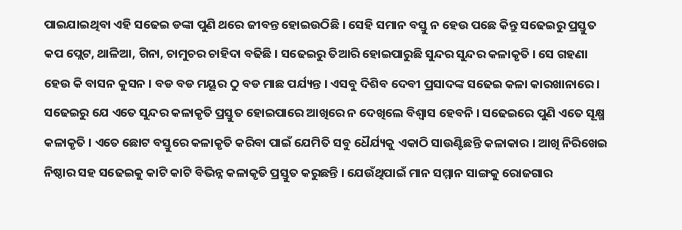ପାଇଯାଇଥିବା ଏହି ସଢେଇ ଡଙ୍କା ପୁଣି ଥରେ ଜୀବନ୍ତ ହୋଇଉଠିଛି । ସେହି ସମାନ ବସ୍ତୁ ନ ହେଉ ପଛେ କିନ୍ତୁ ସଢେଇରୁ ପ୍ରସ୍ତୁତ କପ ପ୍ଲେଟ, ଥାଳିଆ, ଗିନା, ଚାମୁଚର ଚାହିଦା ବଢିଛି । ସଢେଇରୁ ତିଆରି ହୋଇପାରୁଛି ସୁନ୍ଦର ସୁନ୍ଦର କଳାକୃତି । ସେ ଗହଣା ହେଉ କି ବାସନ କୁସନ । ବଡ ବଡ ମୟୂର ଠୁ ବଡ ମାଛ ପର୍ଯ୍ୟନ୍ତ । ଏସବୁ ଦିଶିବ ଦେବୀ ପ୍ରସାଦଙ୍କ ସଢେଇ କଳା କାରଖାନାରେ । ସଢେଇରୁ ଯେ ଏତେ ସୁନ୍ଦର କଳାକୃତି ପ୍ରସ୍ତୁତ ହୋଇପାରେ ଆଖିରେ ନ ଦେଖିଲେ ବିଶ୍ବାସ ହେବନି । ସଢେଇରେ ପୁଣି ଏତେ ସୂକ୍ଷ୍ମ କଳାକୃତି । ଏତେ ଛୋଟ ବସ୍ତୁରେ କଳାକୃତି କରିବା ପାଇଁ ଯେମିତି ସବୁ ଧୈର୍ଯ୍ୟକୁ ଏକାଠି ସାଉଣ୍ଟିଛନ୍ତି କଳାକାର । ଆଖି ନିରିଖେଇ ନିଷ୍ଠାର ସହ ସଢେଇକୁ କାଟି କାଟି ବିଭିନ୍ନ କଳାକୃତି ପ୍ରସ୍ତୁତ କରୁଛନ୍ତି । ଯେଉଁଥିପାଇଁ ମାନ ସମ୍ମାନ ସାଙ୍ଗକୁ ରୋଜଗାର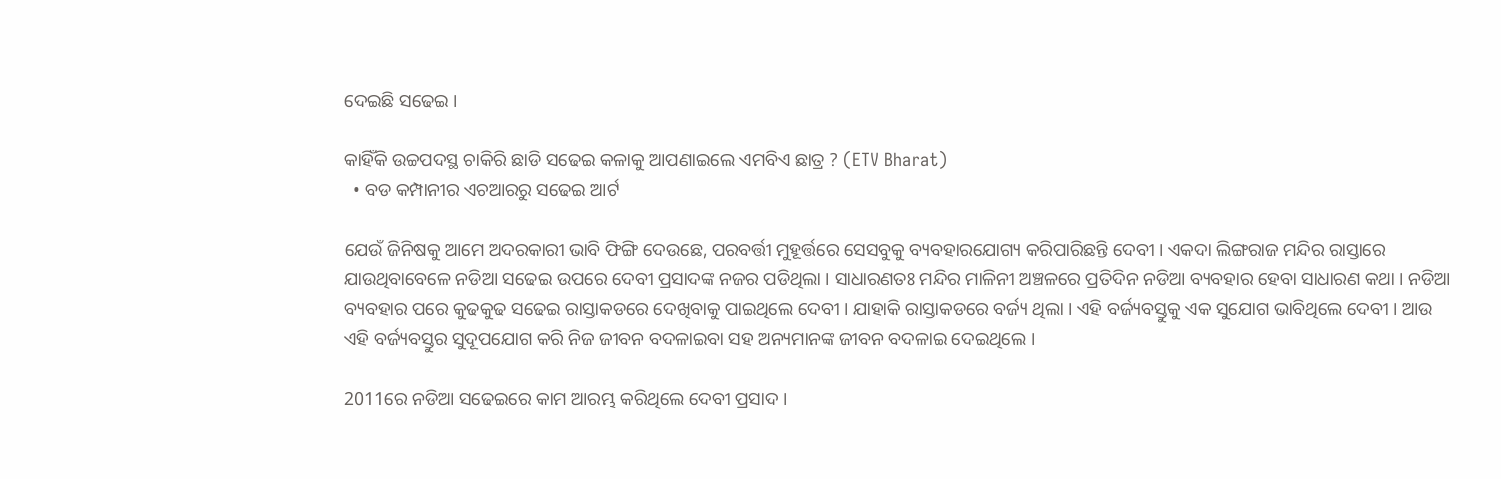ଦେଇଛି ସଢେଇ ।

କାହିଁକି ଉଚ୍ଚପଦସ୍ଥ ଚାକିରି ଛାଡି ସଢେଇ କଳାକୁ ଆପଣାଇଲେ ଏମବିଏ ଛାତ୍ର ? (ETV Bharat)
  • ବଡ କମ୍ପାନୀର ଏଚଆରରୁ ସଢେଇ ଆର୍ଟ

ଯେଉଁ ଜିନିଷକୁ ଆମେ ଅଦରକାରୀ ଭାବି ଫିଙ୍ଗି ଦେଉଛେ, ପରବର୍ତ୍ତୀ ମୁହୂର୍ତ୍ତରେ ସେସବୁକୁ ବ୍ୟବହାରଯୋଗ୍ୟ କରିପାରିଛନ୍ତି ଦେବୀ । ଏକଦା ଲିଙ୍ଗରାଜ ମନ୍ଦିର ରାସ୍ତାରେ ଯାଉଥିବାବେଳେ ନଡିଆ ସଢେଇ ଉପରେ ଦେବୀ ପ୍ରସାଦଙ୍କ ନଜର ପଡିଥିଲା । ସାଧାରଣତଃ ମନ୍ଦିର ମାଳିନୀ ଅଞ୍ଚଳରେ ପ୍ରତିଦିନ ନଡିଆ ବ୍ୟବହାର ହେବା ସାଧାରଣ କଥା । ନଡିଆ ବ୍ୟବହାର ପରେ କୁଢକୁଢ ସଢେଇ ରାସ୍ତାକଡରେ ଦେଖିବାକୁ ପାଇଥିଲେ ଦେବୀ । ଯାହାକି ରାସ୍ତାକଡରେ ବର୍ଜ୍ୟ ଥିଲା । ଏହି ବର୍ଜ୍ୟବସ୍ତୁକୁ ଏକ ସୁଯୋଗ ଭାବିଥିଲେ ଦେବୀ । ଆଉ ଏହି ବର୍ଜ୍ୟବସ୍ତୁର ସୁଦୂପଯୋଗ କରି ନିଜ ଜୀବନ ବଦଳାଇବା ସହ ଅନ୍ୟମାନଙ୍କ ଜୀବନ ବଦଳାଇ ଦେଇଥିଲେ ।

2011ରେ ନଡିଆ ସଢେଇରେ କାମ ଆରମ୍ଭ କରିଥିଲେ ଦେବୀ ପ୍ରସାଦ ।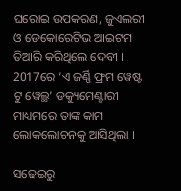ଘରୋଇ ଉପକରଣ, ଜୁଏଲରୀ ଓ ଡେକୋରେଟିଭ ଆଇଟମ ତିଆରି କରିଥିଲେ ଦେବୀ । 2017ରେ ‘ଏ ଜର୍ଣ୍ଣି ଫ୍ରମ ୱେଷ୍ଟ ଟୁ ୱେଲ୍ଥ’ ଡକ୍ୟୁମେଣ୍ଟାରୀ ମାଧ୍ୟମରେ ତାଙ୍କ କାମ ଲୋକଲୋଚନକୁ ଆସିଥିଲା ।

ସଢେଇରୁ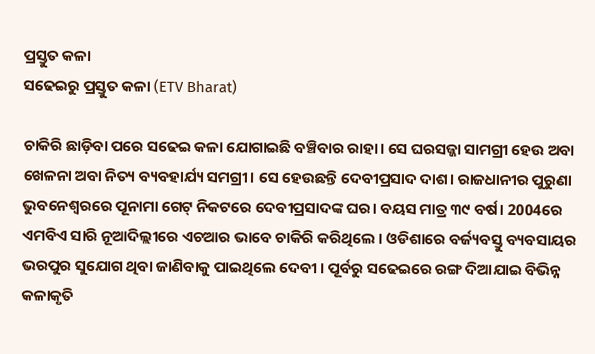ପ୍ରସ୍ତୁତ କଳା
ସଢେଇରୁ ପ୍ରସ୍ତୁତ କଳା (ETV Bharat)

ଚାକିରି ଛାଡ଼ିବା ପରେ ସଢେଇ କଳା ଯୋଗାଇଛି ବଞ୍ଚିବାର ରାହା। ସେ ଘରସଜ୍ଜା ସାମଗ୍ରୀ ହେଉ ଅବା ଖେଳନା ଅବା ନିତ୍ୟ ବ୍ୟବହାର୍ଯ୍ୟ ସମଗ୍ରୀ। ସେ ହେଉଛନ୍ତି ଦେବୀପ୍ରସାଦ ଦାଶ। ରାଜଧାନୀର ପୁରୁଣା ଭୁବନେଶ୍ୱରରେ ପୂନାମା ଗେଟ୍ ନିକଟରେ ଦେବୀପ୍ରସାଦଙ୍କ ଘର। ବୟସ ମାତ୍ର ୩୯ ବର୍ଷ। 2004ରେ ଏମବିଏ ସାରି ନୂଆଦିଲ୍ଲୀରେ ଏଚଆର ଭାବେ ଚାକିରି କରିଥିଲେ । ଓଡିଶାରେ ବର୍ଜ୍ୟବସ୍ତୁ ବ୍ୟବସାୟର ଭରପୁର ସୁଯୋଗ ଥିବା ଜାଣିବାକୁ ପାଇଥିଲେ ଦେବୀ । ପୂର୍ବରୁ ସଢେଇରେ ରଙ୍ଗ ଦିଆଯାଇ ବିଭିନ୍ନ କଳାକୃତି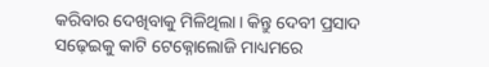କରିବାର ଦେଖିବାକୁ ମିଳିଥିଲା। କିନ୍ତୁ ଦେବୀ ପ୍ରସାଦ ସଢ଼େଇକୁ କାଟି ଟେକ୍ନୋଲୋଜି ମାଧ୍ୟମରେ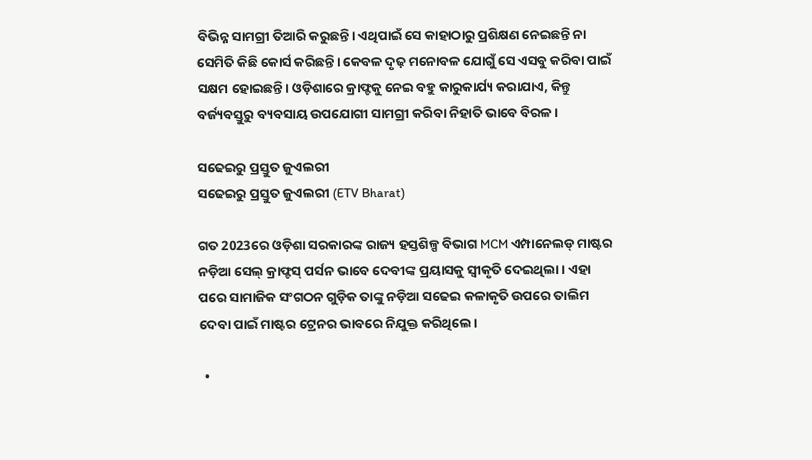ବିଭିନ୍ନ ସାମଗ୍ରୀ ତିଆରି କରୁଛନ୍ତି। ଏଥିପାଇଁ ସେ କାହାଠାରୁ ପ୍ରଶିକ୍ଷଣ ନେଇଛନ୍ତି ନା ସେମିତି କିଛି କୋର୍ସ କରିଛନ୍ତି। କେବଳ ଦୃଢ଼ ମନୋବଳ ଯୋଗୁଁ ସେ ଏସବୁ କରିବା ପାଇଁ ସକ୍ଷମ ହୋଇଛନ୍ତି। ଓଡ଼ିଶାରେ କ୍ରାଫ୍ଟକୁ ନେଇ ବହୁ କାରୁକାର୍ଯ୍ୟ କରାଯାଏ, କିନ୍ତୁ ବର୍ଜ୍ୟବସ୍ତୁରୁ ବ୍ୟବସାୟ ଉପଯୋଗୀ ସାମଗ୍ରୀ କରିବା ନିହାତି ଭାବେ ବିରଳ ।

ସଢେଇରୁ ପ୍ରସ୍ତୁତ ଜୁଏଲରୀ
ସଢେଇରୁ ପ୍ରସ୍ତୁତ ଜୁଏଲରୀ (ETV Bharat)

ଗତ 2023ରେ ଓଡ଼ିଶା ସରକାରଙ୍କ ରାଜ୍ୟ ହସ୍ତଶିଳ୍ପ ବିଭାଗ MCM ଏମ୍ପାନେଲଡ୍ ମାଷ୍ଟର ନଡ଼ିଆ ସେଲ୍ କ୍ରାଫ୍ଟସ୍ ପର୍ସନ ଭାବେ ଦେବୀଙ୍କ ପ୍ରୟାସକୁ ସ୍ୱୀକୃତି ଦେଇଥିଲା । ଏହା ପରେ ସାମାଜିକ ସଂଗଠନ ଗୁଡ଼ିକ ତାଙ୍କୁ ନଡ଼ିଆ ସଢେଇ କଳାକୃତି ଉପରେ ତାଲିମ ଦେବା ପାଇଁ ମାଷ୍ଟର ଟ୍ରେନର ଭାବରେ ନିଯୁକ୍ତ କରିଥିଲେ।

  •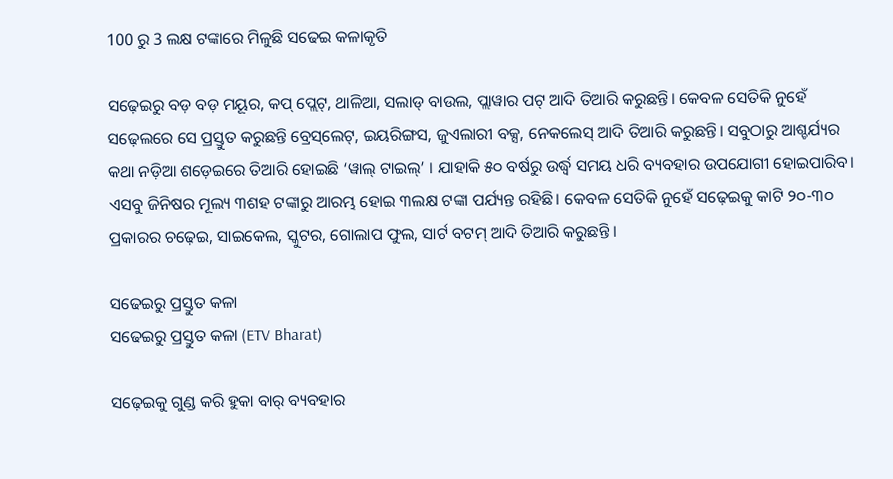100 ରୁ 3 ଲକ୍ଷ ଟଙ୍କାରେ ମିଳୁଛି ସଢେଇ କଳାକୃତି

ସଢ଼େଇରୁ ବଡ଼ ବଡ଼ ମୟୂର, କପ୍ ପ୍ଲେଟ୍, ଥାଳିଆ, ସଲାଡ୍ ବାଉଲ, ପ୍ଲାୱାର ପଟ୍ ଆଦି ତିଆରି କରୁଛନ୍ତି। କେବଳ ସେତିକି ନୁହେଁ ସଢ଼େଲରେ ସେ ପ୍ରସ୍ତୁତ କରୁଛନ୍ତି ବ୍ରେସ୍‌ଲେଟ୍, ଇୟରିଙ୍ଗସ, ଜୁଏଲାରୀ ବକ୍ସ, ନେକଲେସ୍ ଆଦି ତିଆରି କରୁଛନ୍ତି। ସବୁଠାରୁ ଆଶ୍ଚର୍ଯ୍ୟର କଥା ନଡ଼ିଆ ଶଡ଼େଇରେ ତିଆରି ହୋଇଛି ‘ୱାଲ୍ ଟାଇଲ୍’ । ଯାହାକି ୫୦ ବର୍ଷରୁ ଉର୍ଦ୍ଧ୍ବ ସମୟ ଧରି ବ୍ୟବହାର ଉପଯୋଗୀ ହୋଇପାରିବ। ଏସବୁ ଜିନିଷର ମୂଲ୍ୟ ୩ଶହ ଟଙ୍କାରୁ ଆରମ୍ଭ ହୋଇ ୩ଲକ୍ଷ ଟଙ୍କା ପର୍ଯ୍ୟନ୍ତ ରହିଛି। କେବଳ ସେତିକି ନୁହେଁ ସଢ଼େଇକୁ କାଟି ୨୦-୩୦ ପ୍ରକାରର ଚଢ଼େଇ, ସାଇକେଲ, ସ୍କୁଟର, ଗୋଲାପ ଫୁଲ, ସାର୍ଟ ବଟମ୍ ଆଦି ତିଆରି କରୁଛନ୍ତି ।

ସଢେଇରୁ ପ୍ରସ୍ତୁତ କଳା
ସଢେଇରୁ ପ୍ରସ୍ତୁତ କଳା (ETV Bharat)

ସଢ଼େଇକୁ ଗୁଣ୍ଡ କରି ହୁକା ବାର୍ ବ୍ୟବହାର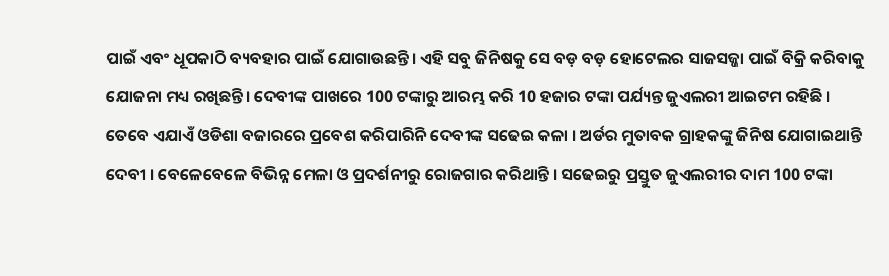ପାଇଁ ଏବଂ ଧୂପକାଠି ବ୍ୟବହାର ପାଇଁ ଯୋଗାଉଛନ୍ତି। ଏହି ସବୁ ଜିନିଷକୁ ସେ ବଡ଼ ବଡ଼ ହୋଟେଲର ସାଜସଜ୍ଜା ପାଇଁ ବିକ୍ରି କରିବାକୁ ଯୋଜନା ମଧ୍ୟ ରଖିଛନ୍ତି। ଦେବୀଙ୍କ ପାଖରେ 100 ଟଙ୍କାରୁ ଆରମ୍ଭ କରି 10 ହଜାର ଟଙ୍କା ପର୍ଯ୍ୟନ୍ତ ଜୁଏଲରୀ ଆଇଟମ ରହିଛି । ତେବେ ଏଯାଏଁ ଓଡିଶା ବଜାରରେ ପ୍ରବେଶ କରିପାରିନି ଦେବୀଙ୍କ ସଢେଇ କଳା । ଅର୍ଡର ମୁତାବକ ଗ୍ରାହକଙ୍କୁ ଜିନିଷ ଯୋଗାଇଥାନ୍ତି ଦେବୀ । ବେଳେବେଳେ ବିଭିନ୍ନ ମେଳା ଓ ପ୍ରଦର୍ଶନୀରୁ ରୋଜଗାର କରିଥାନ୍ତି । ସଢେଇରୁ ପ୍ରସ୍ତୁତ ଜୁଏଲରୀର ଦାମ 100 ଟଙ୍କା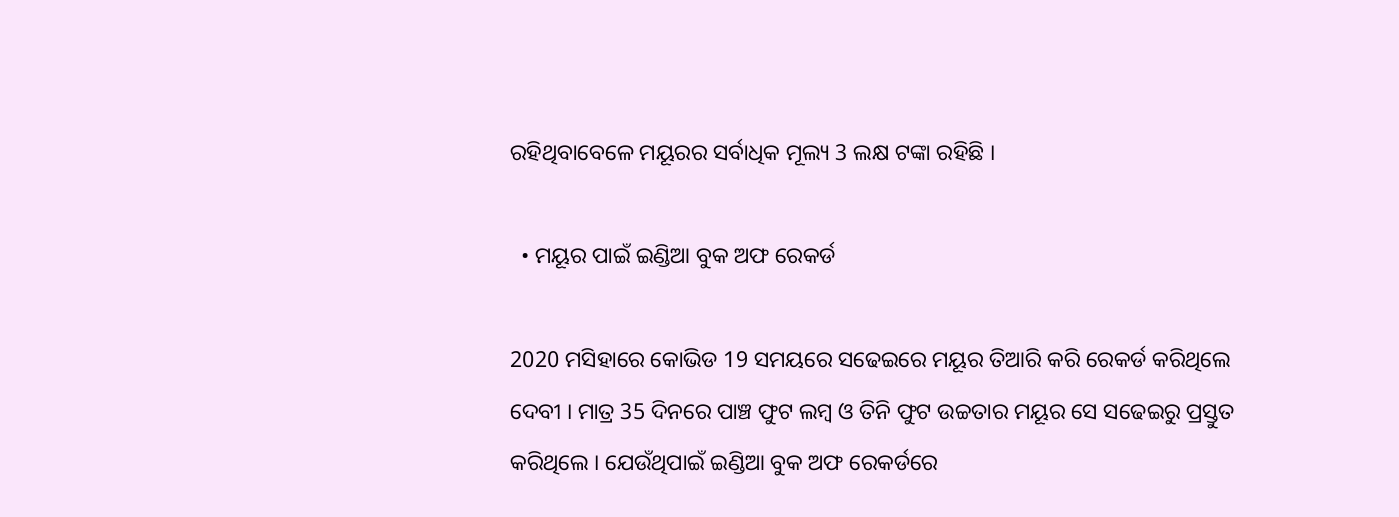ରହିଥିବାବେଳେ ମୟୂରର ସର୍ବାଧିକ ମୂଲ୍ୟ 3 ଲକ୍ଷ ଟଙ୍କା ରହିଛି ।

  • ମୟୂର ପାଇଁ ଇଣ୍ଡିଆ ବୁକ ଅଫ ରେକର୍ଡ

2020 ମସିହାରେ କୋଭିଡ 19 ସମୟରେ ସଢେଇରେ ମୟୂର ତିଆରି କରି ରେକର୍ଡ କରିଥିଲେ ଦେବୀ । ମାତ୍ର 35 ଦିନରେ ପାଞ୍ଚ ଫୁଟ ଲମ୍ବ ଓ ତିନି ଫୁଟ ଉଚ୍ଚତାର ମୟୂର ସେ ସଢେଇରୁ ପ୍ରସ୍ତୁତ କରିଥିଲେ । ଯେଉଁଥିପାଇଁ ଇଣ୍ଡିଆ ବୁକ ଅଫ ରେକର୍ଡରେ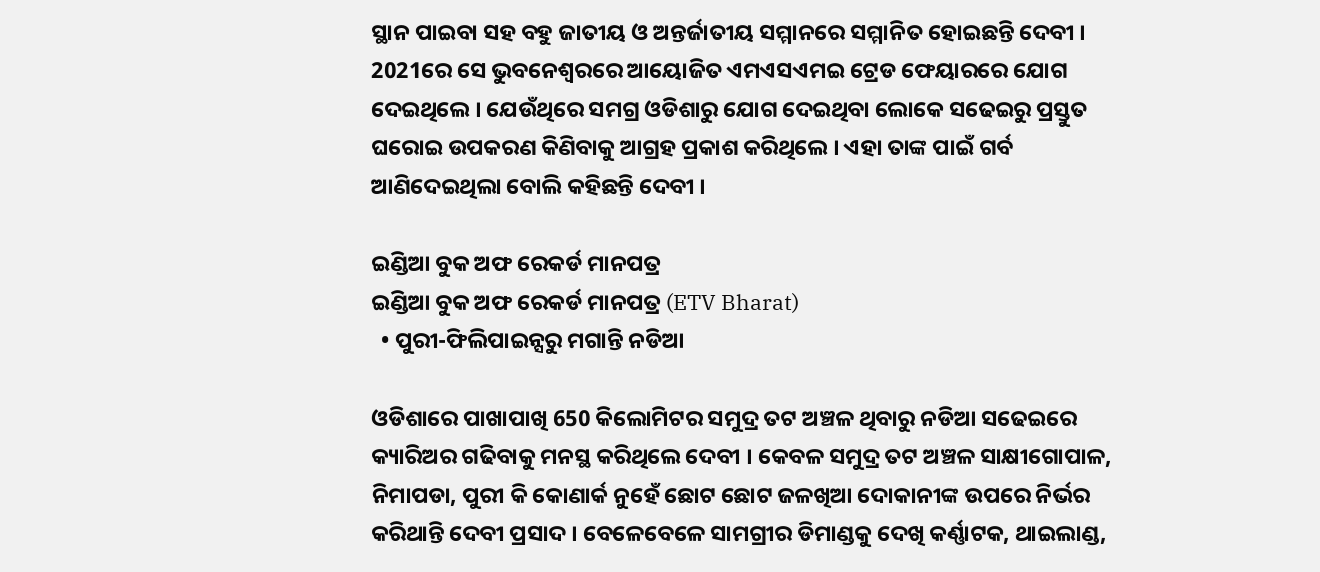ସ୍ଥାନ ପାଇବା ସହ ବହୁ ଜାତୀୟ ଓ ଅନ୍ତର୍ଜାତୀୟ ସମ୍ମାନରେ ସମ୍ମାନିତ ହୋଇଛନ୍ତି ଦେବୀ । 2021ରେ ସେ ଭୁବନେଶ୍ବରରେ ଆୟୋଜିତ ଏମଏସଏମଇ ଟ୍ରେଡ ଫେୟାରରେ ଯୋଗ ଦେଇଥିଲେ । ଯେଉଁଥିରେ ସମଗ୍ର ଓଡିଶାରୁ ଯୋଗ ଦେଇଥିବା ଲୋକେ ସଢେଇରୁ ପ୍ରସ୍ତୁତ ଘରୋଇ ଉପକରଣ କିଣିବାକୁ ଆଗ୍ରହ ପ୍ରକାଶ କରିଥିଲେ । ଏହା ତାଙ୍କ ପାଇଁ ଗର୍ବ ଆଣିଦେଇଥିଲା ବୋଲି କହିଛନ୍ତି ଦେବୀ ।

ଇଣ୍ଡିଆ ବୁକ ଅଫ ରେକର୍ଡ ମାନପତ୍ର
ଇଣ୍ଡିଆ ବୁକ ଅଫ ରେକର୍ଡ ମାନପତ୍ର (ETV Bharat)
  • ପୁରୀ-ଫିଲିପାଇନ୍ସରୁ ମଗାନ୍ତି ନଡିଆ

ଓଡିଶାରେ ପାଖାପାଖି 650 କିଲୋମିଟର ସମୁଦ୍ର ତଟ ଅଞ୍ଚଳ ଥିବାରୁ ନଡିଆ ସଢେଇରେ କ୍ୟାରିଅର ଗଢିବାକୁ ମନସ୍ଥ କରିଥିଲେ ଦେବୀ । କେବଳ ସମୁଦ୍ର ତଟ ଅଞ୍ଚଳ ସାକ୍ଷୀଗୋପାଳ, ନିମାପଡା, ପୁରୀ କି କୋଣାର୍କ ନୁହେଁ ଛୋଟ ଛୋଟ ଜଳଖିଆ ଦୋକାନୀଙ୍କ ଉପରେ ନିର୍ଭର କରିଥାନ୍ତି ଦେବୀ ପ୍ରସାଦ । ବେଳେବେଳେ ସାମଗ୍ରୀର ଡିମାଣ୍ଡକୁ ଦେଖି କର୍ଣ୍ଣାଟକ, ଥାଇଲାଣ୍ଡ,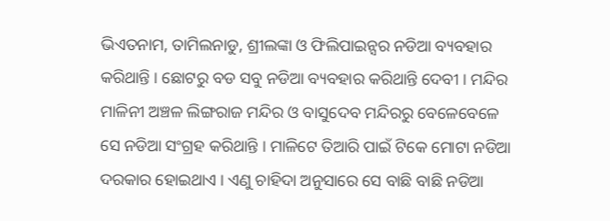ଭିଏତନାମ, ତାମିଲନାଡୁ, ଶ୍ରୀଲଙ୍କା ଓ ଫିଲିପାଇନ୍ସର ନଡିଆ ବ୍ୟବହାର କରିଥାନ୍ତି । ଛୋଟରୁ ବଡ ସବୁ ନଡିଆ ବ୍ୟବହାର କରିଥାନ୍ତି ଦେବୀ । ମନ୍ଦିର ମାଳିନୀ ଅଞ୍ଚଳ ଲିଙ୍ଗରାଜ ମନ୍ଦିର ଓ ବାସୁଦେବ ମନ୍ଦିରରୁ ବେଳେବେଳେ ସେ ନଡିଆ ସଂଗ୍ରହ କରିଥାନ୍ତି । ମାଳିଟେ ତିଆରି ପାଇଁ ଟିକେ ମୋଟା ନଡିଆ ଦରକାର ହୋଇଥାଏ । ଏଣୁ ଚାହିଦା ଅନୁସାରେ ସେ ବାଛି ବାଛି ନଡିଆ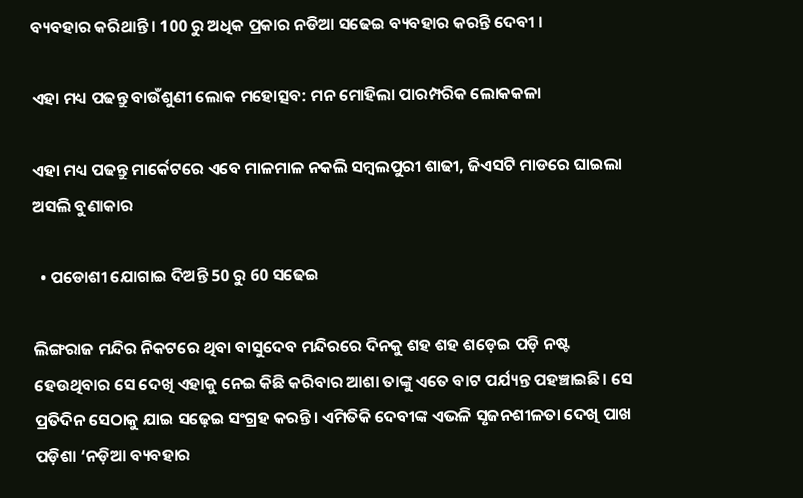ବ୍ୟବହାର କରିଥାନ୍ତି । 100 ରୁ ଅଧିକ ପ୍ରକାର ନଡିଆ ସଢେଇ ବ୍ୟବହାର କରନ୍ତି ଦେବୀ ।

ଏହା ମଧ୍ୟ ପଢନ୍ତୁ ବାଉଁଶୁଣୀ ଲୋକ ମହୋତ୍ସବ: ମନ ମୋହିଲା ପାରମ୍ପରିକ ଲୋକକଳା

ଏହା ମଧ୍ୟ ପଢନ୍ତୁ ମାର୍କେଟରେ ଏବେ ମାଳମାଳ ନକଲି ସମ୍ବଲପୁରୀ ଶାଢୀ, ଜିଏସଟି ମାଡରେ ଘାଇଲା ଅସଲି ବୁଣାକାର

  • ପଡୋଶୀ ଯୋଗାଇ ଦିଅନ୍ତି 50 ରୁ 60 ସଢେଇ

ଲିଙ୍ଗରାଜ ମନ୍ଦିର ନିକଟରେ ଥିବା ବାସୁଦେବ ମନ୍ଦିରରେ ଦିନକୁ ଶହ ଶହ ଶଡ଼େଇ ପଡ଼ି ନଷ୍ଟ ହେଉଥିବାର ସେ ଦେଖି ଏହାକୁ ନେଇ କିଛି କରିବାର ଆଶା ତାଙ୍କୁ ଏତେ ବାଟ ପର୍ଯ୍ୟନ୍ତ ପହ‌ଞ୍ଚାଇଛି। ସେ ପ୍ରତିଦିନ ସେଠାକୁ ଯାଇ ସଢ଼େଇ ସଂଗ୍ରହ କରନ୍ତି। ଏମିତିକି ଦେବୀଙ୍କ ଏଭଳି ସୃଜନଶୀଳତା ଦେଖି ପାଖ ପଡ଼ିଶା ‘ନଡ଼ିଆ ବ୍ୟବହାର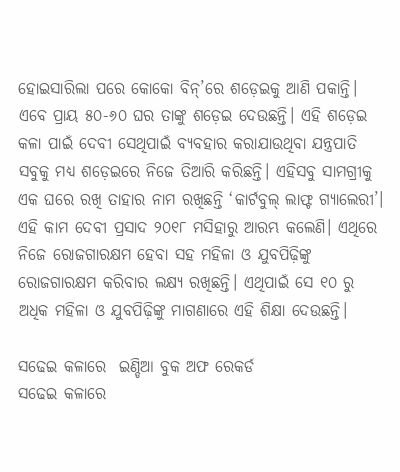ହୋଇସାରିଲା ପରେ କୋକୋ ବିନ୍’ରେ ଶଡ଼େଇକୁ ଆଣି ପକାନ୍ତି। ଏବେ ପ୍ରାୟ ୫୦-୬୦ ଘର ତାଙ୍କୁ ଶଡ଼େଇ ଦେଉଛନ୍ତି। ଏହି ଶଡ଼େଇ କଳା ପାଇଁ ଦେବୀ ସେଥିପାଇଁ ବ୍ୟବହାର କରାଯାଉଥିବା ଯନ୍ତ୍ରପାତି ସବୁକୁ ମଧ୍ୟ ଶଡ଼େଇରେ ନିଜେ ତିଆରି କରିଛନ୍ତି। ଏହିସବୁ ସାମଗ୍ରୀକୁ ଏକ ଘରେ ରଖି ତାହାର ନାମ ରଖିଛନ୍ତି ‘କାର୍ଟବୁଲ୍ ଲାଫ୍ଟ ଗ୍ୟାଲେରୀ’। ଏହି କାମ ଦେବୀ ପ୍ରସାଦ ୨୦୧୮ ମସିହାରୁ ଆରମ୍ଭ କଲେଣି। ଏଥିରେ ନିଜେ ରୋଜଗାରକ୍ଷମ ହେବା ସହ ମହିଳା ଓ ଯୁବପିଢ଼ିଙ୍କୁ ରୋଜଗାରକ୍ଷମ କରିବାର ଲକ୍ଷ୍ୟ ରଖିଛନ୍ତି। ଏଥିପାଇଁ ସେ ୧୦ ରୁ ଅଧିକ ମହିଳା ଓ ଯୁବପିଢ଼ିଙ୍କୁ ମାଗଣାରେ ଏହି ଶିକ୍ଷା ଦେଉଛନ୍ତି।

ସଢେଇ କଳାରେ  ଇଣ୍ଡିଆ ବୁକ ଅଫ ରେକର୍ଡ
ସଢେଇ କଳାରେ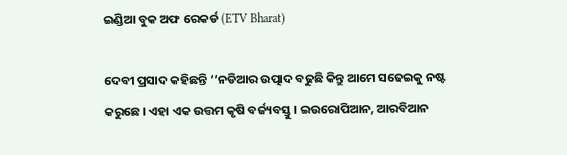ଇଣ୍ଡିଆ ବୁକ ଅଫ ରେକର୍ଡ (ETV Bharat)

ଦେବୀ ପ୍ରସାଦ କହିଛନ୍ତି ‘‘ନଡିଆର ଉତ୍ପାଦ ବଢୁଛି କିନ୍ତୁ ଆମେ ସଢେଇକୁ ନଷ୍ଟ କରୁଛେ । ଏହା ଏକ ଉତ୍ତମ କୃଷି ବର୍ଜ୍ୟବସ୍ତୁ । ଇଉରୋପିଆନ, ଆରବିଆନ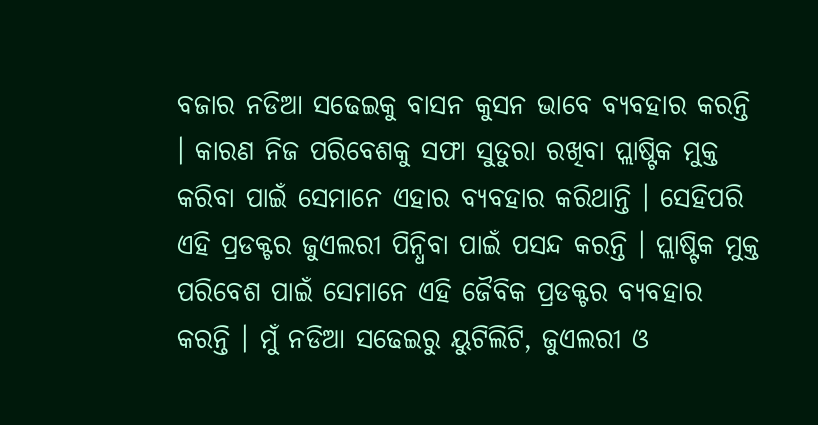ବଜାର ନଡିଆ ସଢେଇକୁ ବାସନ କୁସନ ଭାବେ ବ୍ୟବହାର କରନ୍ତି । କାରଣ ନିଜ ପରିବେଶକୁ ସଫା ସୁତୁରା ରଖିବା ପ୍ଲାଷ୍ଟିକ ମୁକ୍ତ କରିବା ପାଇଁ ସେମାନେ ଏହାର ବ୍ୟବହାର କରିଥାନ୍ତି । ସେହିପରି ଏହି ପ୍ରଡକ୍ଟର ଜୁଏଲରୀ ପିନ୍ଧିବା ପାଇଁ ପସନ୍ଦ କରନ୍ତି । ପ୍ଲାଷ୍ଟିକ ମୁକ୍ତ ପରିବେଶ ପାଇଁ ସେମାନେ ଏହି ଜୈବିକ ପ୍ରଡକ୍ଟର ବ୍ୟବହାର କରନ୍ତି । ମୁଁ ନଡିଆ ସଢେଇରୁ ୟୁଟିଲିଟି, ଜୁଏଲରୀ ଓ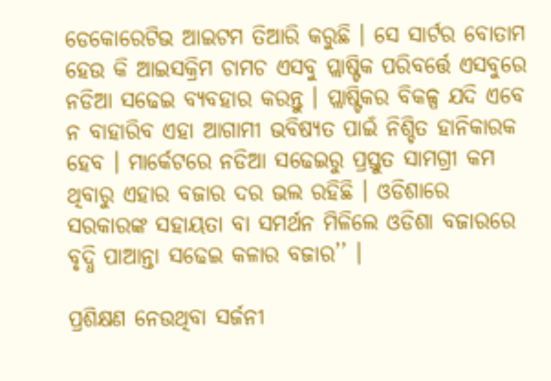ଡେକୋରେଟିଭ ଆଇଟମ ତିଆରି କରୁଛି । ସେ ସାର୍ଟର ବୋତାମ ହେଉ କି ଆଇସକ୍ରିମ ଚାମଚ ଏସବୁ ପ୍ଲାଷ୍ଟିକ ପରିବର୍ତ୍ତେ ଏସବୁରେ ନଡିଆ ସଢେଇ ବ୍ୟବହାର କରନ୍ତୁ । ପ୍ଲାଷ୍ଟିକର ବିକଳ୍ପ ଯଦି ଏବେ ନ ବାହାରିବ ଏହା ଆଗାମୀ ଭବିଷ୍ୟତ ପାଇଁ ନିଶ୍ଚିତ ହାନିକାରକ ହେବ । ମାର୍କେଟରେ ନଡିଆ ସଢେଇରୁ ପ୍ରସ୍ତୁତ ସାମଗ୍ରୀ କମ ଥିବାରୁ ଏହାର ବଜାର ଦର ଭଲ ରହିଛି । ଓଡିଶାରେ ସରକାରଙ୍କ ସହାୟତା ବା ସମର୍ଥନ ମିଳିଲେ ଓଡିଶା ବଜାରରେ ବୃଦ୍ଧି ପାଆନ୍ତା ସଢେଇ କଳାର ବଜାର’’ ।

ପ୍ରଶିକ୍ଷଣ ନେଉଥିବା ସର୍ଜନୀ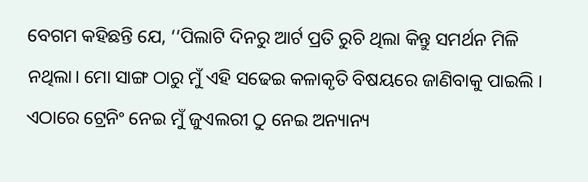ବେଗମ କହିଛନ୍ତି ଯେ, ‘‘ପିଲାଟି ଦିନରୁ ଆର୍ଟ ପ୍ରତି ରୁଚି ଥିଲା କିନ୍ତୁ ସମର୍ଥନ ମିଳି ନଥିଲା। ମୋ ସାଙ୍ଗ ଠାରୁ ମୁଁ ଏହି ସଢେଇ କଳାକୃତି ବିଷୟରେ ଜାଣିବାକୁ ପାଇଲି । ଏଠାରେ ଟ୍ରେନିଂ ନେଇ ମୁଁ ଜୁଏଲରୀ ଠୁ ନେଇ ଅନ୍ୟାନ୍ୟ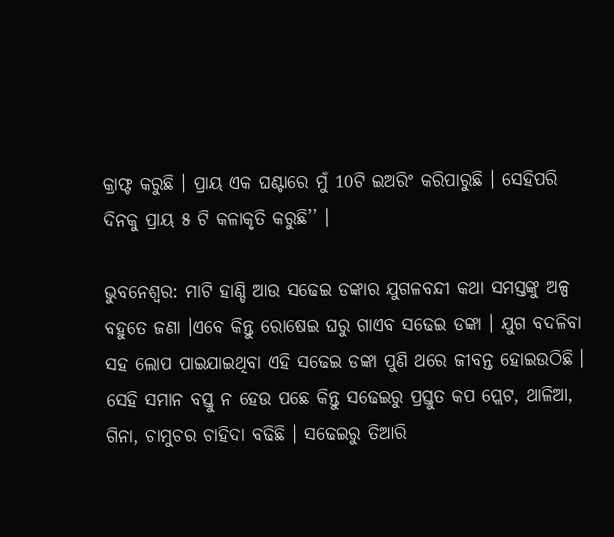କ୍ରାଫ୍ଟ କରୁଛି । ପ୍ରାୟ ଏକ ଘଣ୍ଟାରେ ମୁଁ 10ଟି ଇଅରିଂ କରିପାରୁଛି । ସେହିପରି ଦିନକୁ ପ୍ରାୟ ୫ ଟି କଳାକୃତି କରୁଛି’’ ।

ଭୁବନେଶ୍ବର: ମାଟି ହାଣ୍ଡି ଆଉ ସଢେଇ ଡଙ୍କାର ଯୁଗଳବନ୍ଦୀ କଥା ସମସ୍ତଙ୍କୁ ଅଳ୍ପ ବହୁତେ ଜଣା ।ଏବେ କିନ୍ତୁ ରୋଷେଇ ଘରୁ ଗାଏବ ସଢେଇ ଡଙ୍କା । ଯୁଗ ବଦଳିବା ସହ ଲୋପ ପାଇଯାଇଥିବା ଏହି ସଢେଇ ଡଙ୍କା ପୁଣି ଥରେ ଜୀବନ୍ତ ହୋଇଉଠିଛି । ସେହି ସମାନ ବସ୍ତୁ ନ ହେଉ ପଛେ କିନ୍ତୁ ସଢେଇରୁ ପ୍ରସ୍ତୁତ କପ ପ୍ଲେଟ, ଥାଳିଆ, ଗିନା, ଚାମୁଚର ଚାହିଦା ବଢିଛି । ସଢେଇରୁ ତିଆରି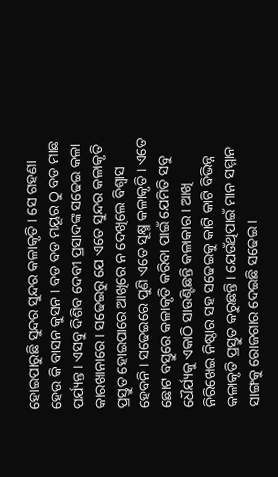ହୋଇପାରୁଛି ସୁନ୍ଦର ସୁନ୍ଦର କଳାକୃତି । ସେ ଗହଣା ହେଉ କି ବାସନ କୁସନ । ବଡ ବଡ ମୟୂର ଠୁ ବଡ ମାଛ ପର୍ଯ୍ୟନ୍ତ । ଏସବୁ ଦିଶିବ ଦେବୀ ପ୍ରସାଦଙ୍କ ସଢେଇ କଳା କାରଖାନାରେ । ସଢେଇରୁ ଯେ ଏତେ ସୁନ୍ଦର କଳାକୃତି ପ୍ରସ୍ତୁତ ହୋଇପାରେ ଆଖିରେ ନ ଦେଖିଲେ ବିଶ୍ବାସ ହେବନି । ସଢେଇରେ ପୁଣି ଏତେ ସୂକ୍ଷ୍ମ କଳାକୃତି । ଏତେ ଛୋଟ ବସ୍ତୁରେ କଳାକୃତି କରିବା ପାଇଁ ଯେମିତି ସବୁ ଧୈର୍ଯ୍ୟକୁ ଏକାଠି ସାଉଣ୍ଟିଛନ୍ତି କଳାକାର । ଆଖି ନିରିଖେଇ ନିଷ୍ଠାର ସହ ସଢେଇକୁ କାଟି କାଟି ବିଭିନ୍ନ କଳାକୃତି ପ୍ରସ୍ତୁତ କରୁଛନ୍ତି । ଯେଉଁଥିପାଇଁ ମାନ ସମ୍ମାନ ସାଙ୍ଗକୁ ରୋଜଗାର ଦେଇଛି ସଢେଇ ।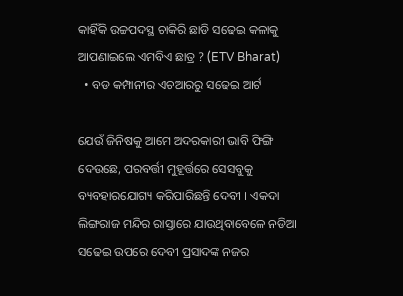କାହିଁକି ଉଚ୍ଚପଦସ୍ଥ ଚାକିରି ଛାଡି ସଢେଇ କଳାକୁ ଆପଣାଇଲେ ଏମବିଏ ଛାତ୍ର ? (ETV Bharat)
  • ବଡ କମ୍ପାନୀର ଏଚଆରରୁ ସଢେଇ ଆର୍ଟ

ଯେଉଁ ଜିନିଷକୁ ଆମେ ଅଦରକାରୀ ଭାବି ଫିଙ୍ଗି ଦେଉଛେ, ପରବର୍ତ୍ତୀ ମୁହୂର୍ତ୍ତରେ ସେସବୁକୁ ବ୍ୟବହାରଯୋଗ୍ୟ କରିପାରିଛନ୍ତି ଦେବୀ । ଏକଦା ଲିଙ୍ଗରାଜ ମନ୍ଦିର ରାସ୍ତାରେ ଯାଉଥିବାବେଳେ ନଡିଆ ସଢେଇ ଉପରେ ଦେବୀ ପ୍ରସାଦଙ୍କ ନଜର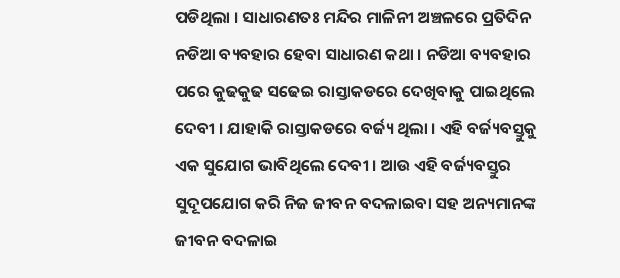ପଡିଥିଲା । ସାଧାରଣତଃ ମନ୍ଦିର ମାଳିନୀ ଅଞ୍ଚଳରେ ପ୍ରତିଦିନ ନଡିଆ ବ୍ୟବହାର ହେବା ସାଧାରଣ କଥା । ନଡିଆ ବ୍ୟବହାର ପରେ କୁଢକୁଢ ସଢେଇ ରାସ୍ତାକଡରେ ଦେଖିବାକୁ ପାଇଥିଲେ ଦେବୀ । ଯାହାକି ରାସ୍ତାକଡରେ ବର୍ଜ୍ୟ ଥିଲା । ଏହି ବର୍ଜ୍ୟବସ୍ତୁକୁ ଏକ ସୁଯୋଗ ଭାବିଥିଲେ ଦେବୀ । ଆଉ ଏହି ବର୍ଜ୍ୟବସ୍ତୁର ସୁଦୂପଯୋଗ କରି ନିଜ ଜୀବନ ବଦଳାଇବା ସହ ଅନ୍ୟମାନଙ୍କ ଜୀବନ ବଦଳାଇ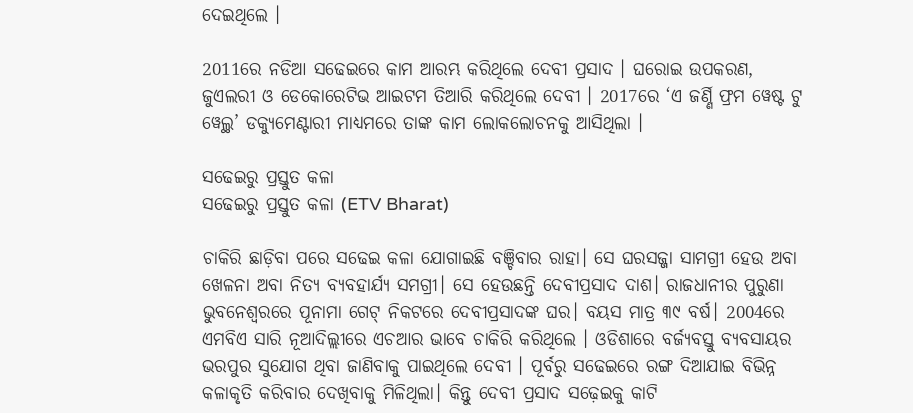ଦେଇଥିଲେ ।

2011ରେ ନଡିଆ ସଢେଇରେ କାମ ଆରମ୍ଭ କରିଥିଲେ ଦେବୀ ପ୍ରସାଦ । ଘରୋଇ ଉପକରଣ, ଜୁଏଲରୀ ଓ ଡେକୋରେଟିଭ ଆଇଟମ ତିଆରି କରିଥିଲେ ଦେବୀ । 2017ରେ ‘ଏ ଜର୍ଣ୍ଣି ଫ୍ରମ ୱେଷ୍ଟ ଟୁ ୱେଲ୍ଥ’ ଡକ୍ୟୁମେଣ୍ଟାରୀ ମାଧ୍ୟମରେ ତାଙ୍କ କାମ ଲୋକଲୋଚନକୁ ଆସିଥିଲା ।

ସଢେଇରୁ ପ୍ରସ୍ତୁତ କଳା
ସଢେଇରୁ ପ୍ରସ୍ତୁତ କଳା (ETV Bharat)

ଚାକିରି ଛାଡ଼ିବା ପରେ ସଢେଇ କଳା ଯୋଗାଇଛି ବଞ୍ଚିବାର ରାହା। ସେ ଘରସଜ୍ଜା ସାମଗ୍ରୀ ହେଉ ଅବା ଖେଳନା ଅବା ନିତ୍ୟ ବ୍ୟବହାର୍ଯ୍ୟ ସମଗ୍ରୀ। ସେ ହେଉଛନ୍ତି ଦେବୀପ୍ରସାଦ ଦାଶ। ରାଜଧାନୀର ପୁରୁଣା ଭୁବନେଶ୍ୱରରେ ପୂନାମା ଗେଟ୍ ନିକଟରେ ଦେବୀପ୍ରସାଦଙ୍କ ଘର। ବୟସ ମାତ୍ର ୩୯ ବର୍ଷ। 2004ରେ ଏମବିଏ ସାରି ନୂଆଦିଲ୍ଲୀରେ ଏଚଆର ଭାବେ ଚାକିରି କରିଥିଲେ । ଓଡିଶାରେ ବର୍ଜ୍ୟବସ୍ତୁ ବ୍ୟବସାୟର ଭରପୁର ସୁଯୋଗ ଥିବା ଜାଣିବାକୁ ପାଇଥିଲେ ଦେବୀ । ପୂର୍ବରୁ ସଢେଇରେ ରଙ୍ଗ ଦିଆଯାଇ ବିଭିନ୍ନ କଳାକୃତି କରିବାର ଦେଖିବାକୁ ମିଳିଥିଲା। କିନ୍ତୁ ଦେବୀ ପ୍ରସାଦ ସଢ଼େଇକୁ କାଟି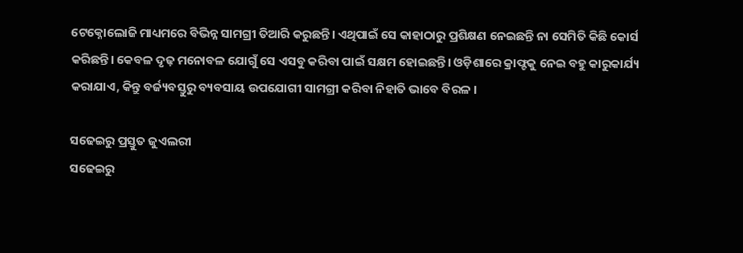ଟେକ୍ନୋଲୋଜି ମାଧ୍ୟମରେ ବିଭିନ୍ନ ସାମଗ୍ରୀ ତିଆରି କରୁଛନ୍ତି। ଏଥିପାଇଁ ସେ କାହାଠାରୁ ପ୍ରଶିକ୍ଷଣ ନେଇଛନ୍ତି ନା ସେମିତି କିଛି କୋର୍ସ କରିଛନ୍ତି। କେବଳ ଦୃଢ଼ ମନୋବଳ ଯୋଗୁଁ ସେ ଏସବୁ କରିବା ପାଇଁ ସକ୍ଷମ ହୋଇଛନ୍ତି। ଓଡ଼ିଶାରେ କ୍ରାଫ୍ଟକୁ ନେଇ ବହୁ କାରୁକାର୍ଯ୍ୟ କରାଯାଏ, କିନ୍ତୁ ବର୍ଜ୍ୟବସ୍ତୁରୁ ବ୍ୟବସାୟ ଉପଯୋଗୀ ସାମଗ୍ରୀ କରିବା ନିହାତି ଭାବେ ବିରଳ ।

ସଢେଇରୁ ପ୍ରସ୍ତୁତ ଜୁଏଲରୀ
ସଢେଇରୁ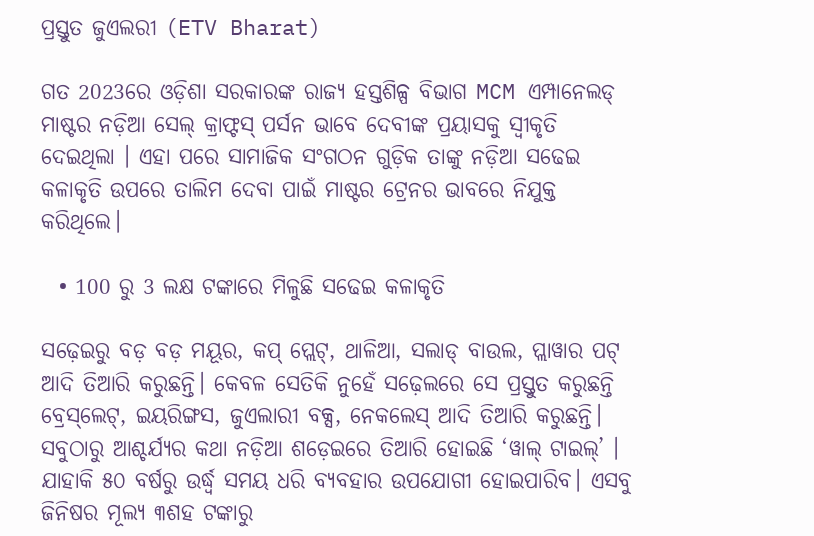ପ୍ରସ୍ତୁତ ଜୁଏଲରୀ (ETV Bharat)

ଗତ 2023ରେ ଓଡ଼ିଶା ସରକାରଙ୍କ ରାଜ୍ୟ ହସ୍ତଶିଳ୍ପ ବିଭାଗ MCM ଏମ୍ପାନେଲଡ୍ ମାଷ୍ଟର ନଡ଼ିଆ ସେଲ୍ କ୍ରାଫ୍ଟସ୍ ପର୍ସନ ଭାବେ ଦେବୀଙ୍କ ପ୍ରୟାସକୁ ସ୍ୱୀକୃତି ଦେଇଥିଲା । ଏହା ପରେ ସାମାଜିକ ସଂଗଠନ ଗୁଡ଼ିକ ତାଙ୍କୁ ନଡ଼ିଆ ସଢେଇ କଳାକୃତି ଉପରେ ତାଲିମ ଦେବା ପାଇଁ ମାଷ୍ଟର ଟ୍ରେନର ଭାବରେ ନିଯୁକ୍ତ କରିଥିଲେ।

  • 100 ରୁ 3 ଲକ୍ଷ ଟଙ୍କାରେ ମିଳୁଛି ସଢେଇ କଳାକୃତି

ସଢ଼େଇରୁ ବଡ଼ ବଡ଼ ମୟୂର, କପ୍ ପ୍ଲେଟ୍, ଥାଳିଆ, ସଲାଡ୍ ବାଉଲ, ପ୍ଲାୱାର ପଟ୍ ଆଦି ତିଆରି କରୁଛନ୍ତି। କେବଳ ସେତିକି ନୁହେଁ ସଢ଼େଲରେ ସେ ପ୍ରସ୍ତୁତ କରୁଛନ୍ତି ବ୍ରେସ୍‌ଲେଟ୍, ଇୟରିଙ୍ଗସ, ଜୁଏଲାରୀ ବକ୍ସ, ନେକଲେସ୍ ଆଦି ତିଆରି କରୁଛନ୍ତି। ସବୁଠାରୁ ଆଶ୍ଚର୍ଯ୍ୟର କଥା ନଡ଼ିଆ ଶଡ଼େଇରେ ତିଆରି ହୋଇଛି ‘ୱାଲ୍ ଟାଇଲ୍’ । ଯାହାକି ୫୦ ବର୍ଷରୁ ଉର୍ଦ୍ଧ୍ବ ସମୟ ଧରି ବ୍ୟବହାର ଉପଯୋଗୀ ହୋଇପାରିବ। ଏସବୁ ଜିନିଷର ମୂଲ୍ୟ ୩ଶହ ଟଙ୍କାରୁ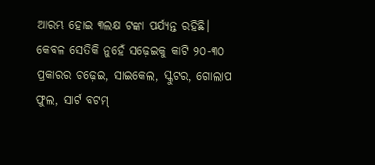ଆରମ୍ଭ ହୋଇ ୩ଲକ୍ଷ ଟଙ୍କା ପର୍ଯ୍ୟନ୍ତ ରହିଛି। କେବଳ ସେତିକି ନୁହେଁ ସଢ଼େଇକୁ କାଟି ୨୦-୩୦ ପ୍ରକାରର ଚଢ଼େଇ, ସାଇକେଲ, ସ୍କୁଟର, ଗୋଲାପ ଫୁଲ, ସାର୍ଟ ବଟମ୍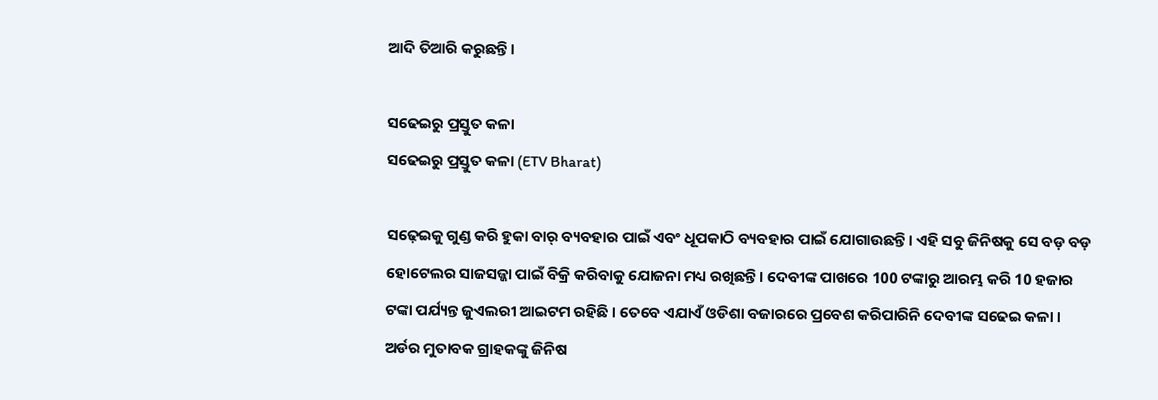ଆଦି ତିଆରି କରୁଛନ୍ତି ।

ସଢେଇରୁ ପ୍ରସ୍ତୁତ କଳା
ସଢେଇରୁ ପ୍ରସ୍ତୁତ କଳା (ETV Bharat)

ସଢ଼େଇକୁ ଗୁଣ୍ଡ କରି ହୁକା ବାର୍ ବ୍ୟବହାର ପାଇଁ ଏବଂ ଧୂପକାଠି ବ୍ୟବହାର ପାଇଁ ଯୋଗାଉଛନ୍ତି। ଏହି ସବୁ ଜିନିଷକୁ ସେ ବଡ଼ ବଡ଼ ହୋଟେଲର ସାଜସଜ୍ଜା ପାଇଁ ବିକ୍ରି କରିବାକୁ ଯୋଜନା ମଧ୍ୟ ରଖିଛନ୍ତି। ଦେବୀଙ୍କ ପାଖରେ 100 ଟଙ୍କାରୁ ଆରମ୍ଭ କରି 10 ହଜାର ଟଙ୍କା ପର୍ଯ୍ୟନ୍ତ ଜୁଏଲରୀ ଆଇଟମ ରହିଛି । ତେବେ ଏଯାଏଁ ଓଡିଶା ବଜାରରେ ପ୍ରବେଶ କରିପାରିନି ଦେବୀଙ୍କ ସଢେଇ କଳା । ଅର୍ଡର ମୁତାବକ ଗ୍ରାହକଙ୍କୁ ଜିନିଷ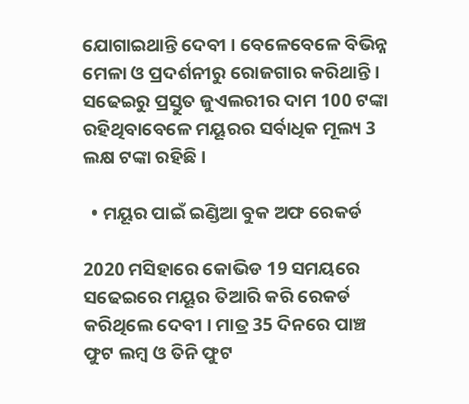ଯୋଗାଇଥାନ୍ତି ଦେବୀ । ବେଳେବେଳେ ବିଭିନ୍ନ ମେଳା ଓ ପ୍ରଦର୍ଶନୀରୁ ରୋଜଗାର କରିଥାନ୍ତି । ସଢେଇରୁ ପ୍ରସ୍ତୁତ ଜୁଏଲରୀର ଦାମ 100 ଟଙ୍କା ରହିଥିବାବେଳେ ମୟୂରର ସର୍ବାଧିକ ମୂଲ୍ୟ 3 ଲକ୍ଷ ଟଙ୍କା ରହିଛି ।

  • ମୟୂର ପାଇଁ ଇଣ୍ଡିଆ ବୁକ ଅଫ ରେକର୍ଡ

2020 ମସିହାରେ କୋଭିଡ 19 ସମୟରେ ସଢେଇରେ ମୟୂର ତିଆରି କରି ରେକର୍ଡ କରିଥିଲେ ଦେବୀ । ମାତ୍ର 35 ଦିନରେ ପାଞ୍ଚ ଫୁଟ ଲମ୍ବ ଓ ତିନି ଫୁଟ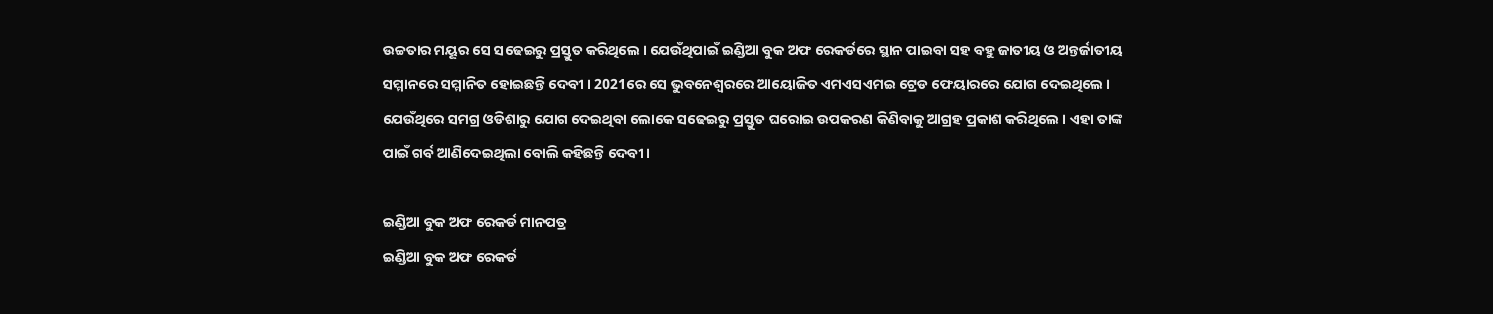ଉଚ୍ଚତାର ମୟୂର ସେ ସଢେଇରୁ ପ୍ରସ୍ତୁତ କରିଥିଲେ । ଯେଉଁଥିପାଇଁ ଇଣ୍ଡିଆ ବୁକ ଅଫ ରେକର୍ଡରେ ସ୍ଥାନ ପାଇବା ସହ ବହୁ ଜାତୀୟ ଓ ଅନ୍ତର୍ଜାତୀୟ ସମ୍ମାନରେ ସମ୍ମାନିତ ହୋଇଛନ୍ତି ଦେବୀ । 2021ରେ ସେ ଭୁବନେଶ୍ବରରେ ଆୟୋଜିତ ଏମଏସଏମଇ ଟ୍ରେଡ ଫେୟାରରେ ଯୋଗ ଦେଇଥିଲେ । ଯେଉଁଥିରେ ସମଗ୍ର ଓଡିଶାରୁ ଯୋଗ ଦେଇଥିବା ଲୋକେ ସଢେଇରୁ ପ୍ରସ୍ତୁତ ଘରୋଇ ଉପକରଣ କିଣିବାକୁ ଆଗ୍ରହ ପ୍ରକାଶ କରିଥିଲେ । ଏହା ତାଙ୍କ ପାଇଁ ଗର୍ବ ଆଣିଦେଇଥିଲା ବୋଲି କହିଛନ୍ତି ଦେବୀ ।

ଇଣ୍ଡିଆ ବୁକ ଅଫ ରେକର୍ଡ ମାନପତ୍ର
ଇଣ୍ଡିଆ ବୁକ ଅଫ ରେକର୍ଡ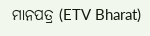ମାନପତ୍ର (ETV Bharat)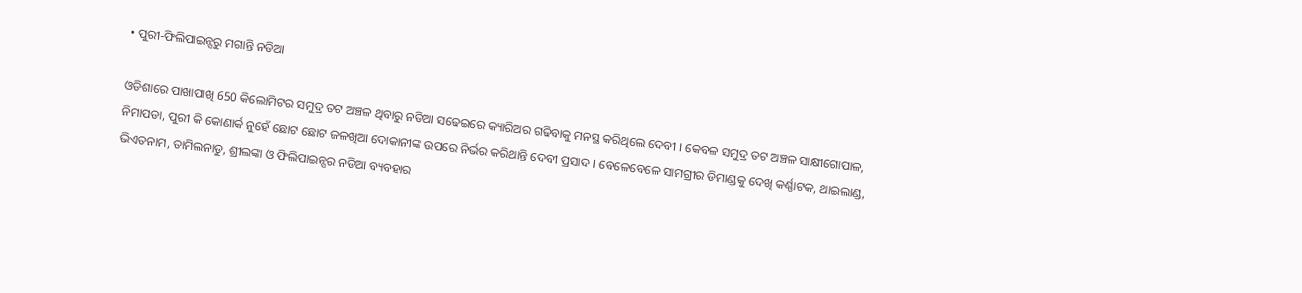• ପୁରୀ-ଫିଲିପାଇନ୍ସରୁ ମଗାନ୍ତି ନଡିଆ

ଓଡିଶାରେ ପାଖାପାଖି 650 କିଲୋମିଟର ସମୁଦ୍ର ତଟ ଅଞ୍ଚଳ ଥିବାରୁ ନଡିଆ ସଢେଇରେ କ୍ୟାରିଅର ଗଢିବାକୁ ମନସ୍ଥ କରିଥିଲେ ଦେବୀ । କେବଳ ସମୁଦ୍ର ତଟ ଅଞ୍ଚଳ ସାକ୍ଷୀଗୋପାଳ, ନିମାପଡା, ପୁରୀ କି କୋଣାର୍କ ନୁହେଁ ଛୋଟ ଛୋଟ ଜଳଖିଆ ଦୋକାନୀଙ୍କ ଉପରେ ନିର୍ଭର କରିଥାନ୍ତି ଦେବୀ ପ୍ରସାଦ । ବେଳେବେଳେ ସାମଗ୍ରୀର ଡିମାଣ୍ଡକୁ ଦେଖି କର୍ଣ୍ଣାଟକ, ଥାଇଲାଣ୍ଡ, ଭିଏତନାମ, ତାମିଲନାଡୁ, ଶ୍ରୀଲଙ୍କା ଓ ଫିଲିପାଇନ୍ସର ନଡିଆ ବ୍ୟବହାର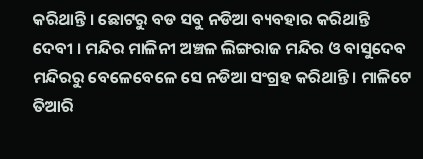କରିଥାନ୍ତି । ଛୋଟରୁ ବଡ ସବୁ ନଡିଆ ବ୍ୟବହାର କରିଥାନ୍ତି ଦେବୀ । ମନ୍ଦିର ମାଳିନୀ ଅଞ୍ଚଳ ଲିଙ୍ଗରାଜ ମନ୍ଦିର ଓ ବାସୁଦେବ ମନ୍ଦିରରୁ ବେଳେବେଳେ ସେ ନଡିଆ ସଂଗ୍ରହ କରିଥାନ୍ତି । ମାଳିଟେ ତିଆରି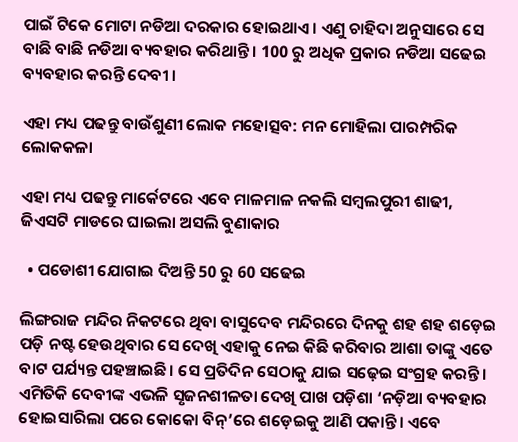ପାଇଁ ଟିକେ ମୋଟା ନଡିଆ ଦରକାର ହୋଇଥାଏ । ଏଣୁ ଚାହିଦା ଅନୁସାରେ ସେ ବାଛି ବାଛି ନଡିଆ ବ୍ୟବହାର କରିଥାନ୍ତି । 100 ରୁ ଅଧିକ ପ୍ରକାର ନଡିଆ ସଢେଇ ବ୍ୟବହାର କରନ୍ତି ଦେବୀ ।

ଏହା ମଧ୍ୟ ପଢନ୍ତୁ ବାଉଁଶୁଣୀ ଲୋକ ମହୋତ୍ସବ: ମନ ମୋହିଲା ପାରମ୍ପରିକ ଲୋକକଳା

ଏହା ମଧ୍ୟ ପଢନ୍ତୁ ମାର୍କେଟରେ ଏବେ ମାଳମାଳ ନକଲି ସମ୍ବଲପୁରୀ ଶାଢୀ, ଜିଏସଟି ମାଡରେ ଘାଇଲା ଅସଲି ବୁଣାକାର

  • ପଡୋଶୀ ଯୋଗାଇ ଦିଅନ୍ତି 50 ରୁ 60 ସଢେଇ

ଲିଙ୍ଗରାଜ ମନ୍ଦିର ନିକଟରେ ଥିବା ବାସୁଦେବ ମନ୍ଦିରରେ ଦିନକୁ ଶହ ଶହ ଶଡ଼େଇ ପଡ଼ି ନଷ୍ଟ ହେଉଥିବାର ସେ ଦେଖି ଏହାକୁ ନେଇ କିଛି କରିବାର ଆଶା ତାଙ୍କୁ ଏତେ ବାଟ ପର୍ଯ୍ୟନ୍ତ ପହ‌ଞ୍ଚାଇଛି। ସେ ପ୍ରତିଦିନ ସେଠାକୁ ଯାଇ ସଢ଼େଇ ସଂଗ୍ରହ କରନ୍ତି। ଏମିତିକି ଦେବୀଙ୍କ ଏଭଳି ସୃଜନଶୀଳତା ଦେଖି ପାଖ ପଡ଼ିଶା ‘ନଡ଼ିଆ ବ୍ୟବହାର ହୋଇସାରିଲା ପରେ କୋକୋ ବିନ୍’ରେ ଶଡ଼େଇକୁ ଆଣି ପକାନ୍ତି। ଏବେ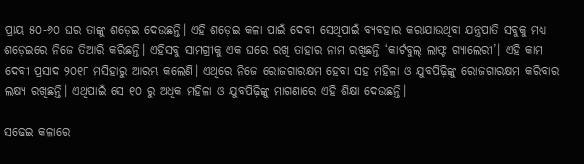ପ୍ରାୟ ୫୦-୬୦ ଘର ତାଙ୍କୁ ଶଡ଼େଇ ଦେଉଛନ୍ତି। ଏହି ଶଡ଼େଇ କଳା ପାଇଁ ଦେବୀ ସେଥିପାଇଁ ବ୍ୟବହାର କରାଯାଉଥିବା ଯନ୍ତ୍ରପାତି ସବୁକୁ ମଧ୍ୟ ଶଡ଼େଇରେ ନିଜେ ତିଆରି କରିଛନ୍ତି। ଏହିସବୁ ସାମଗ୍ରୀକୁ ଏକ ଘରେ ରଖି ତାହାର ନାମ ରଖିଛନ୍ତି ‘କାର୍ଟବୁଲ୍ ଲାଫ୍ଟ ଗ୍ୟାଲେରୀ’। ଏହି କାମ ଦେବୀ ପ୍ରସାଦ ୨୦୧୮ ମସିହାରୁ ଆରମ୍ଭ କଲେଣି। ଏଥିରେ ନିଜେ ରୋଜଗାରକ୍ଷମ ହେବା ସହ ମହିଳା ଓ ଯୁବପିଢ଼ିଙ୍କୁ ରୋଜଗାରକ୍ଷମ କରିବାର ଲକ୍ଷ୍ୟ ରଖିଛନ୍ତି। ଏଥିପାଇଁ ସେ ୧୦ ରୁ ଅଧିକ ମହିଳା ଓ ଯୁବପିଢ଼ିଙ୍କୁ ମାଗଣାରେ ଏହି ଶିକ୍ଷା ଦେଉଛନ୍ତି।

ସଢେଇ କଳାରେ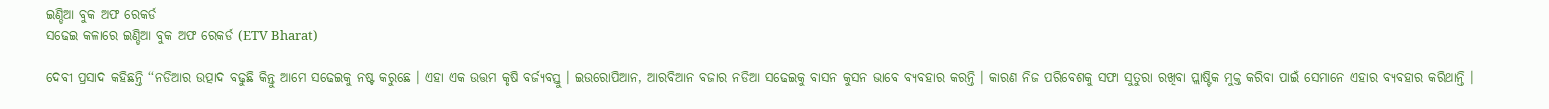ଇଣ୍ଡିଆ ବୁକ ଅଫ ରେକର୍ଡ
ସଢେଇ କଳାରେ ଇଣ୍ଡିଆ ବୁକ ଅଫ ରେକର୍ଡ (ETV Bharat)

ଦେବୀ ପ୍ରସାଦ କହିଛନ୍ତି ‘‘ନଡିଆର ଉତ୍ପାଦ ବଢୁଛି କିନ୍ତୁ ଆମେ ସଢେଇକୁ ନଷ୍ଟ କରୁଛେ । ଏହା ଏକ ଉତ୍ତମ କୃଷି ବର୍ଜ୍ୟବସ୍ତୁ । ଇଉରୋପିଆନ, ଆରବିଆନ ବଜାର ନଡିଆ ସଢେଇକୁ ବାସନ କୁସନ ଭାବେ ବ୍ୟବହାର କରନ୍ତି । କାରଣ ନିଜ ପରିବେଶକୁ ସଫା ସୁତୁରା ରଖିବା ପ୍ଲାଷ୍ଟିକ ମୁକ୍ତ କରିବା ପାଇଁ ସେମାନେ ଏହାର ବ୍ୟବହାର କରିଥାନ୍ତି ।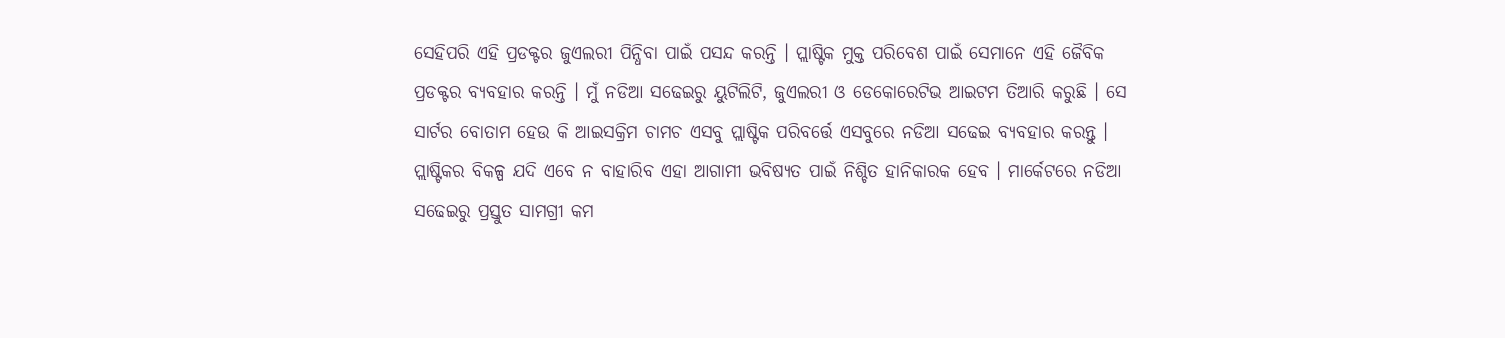ସେହିପରି ଏହି ପ୍ରଡକ୍ଟର ଜୁଏଲରୀ ପିନ୍ଧିବା ପାଇଁ ପସନ୍ଦ କରନ୍ତି । ପ୍ଲାଷ୍ଟିକ ମୁକ୍ତ ପରିବେଶ ପାଇଁ ସେମାନେ ଏହି ଜୈବିକ ପ୍ରଡକ୍ଟର ବ୍ୟବହାର କରନ୍ତି । ମୁଁ ନଡିଆ ସଢେଇରୁ ୟୁଟିଲିଟି, ଜୁଏଲରୀ ଓ ଡେକୋରେଟିଭ ଆଇଟମ ତିଆରି କରୁଛି । ସେ ସାର୍ଟର ବୋତାମ ହେଉ କି ଆଇସକ୍ରିମ ଚାମଚ ଏସବୁ ପ୍ଲାଷ୍ଟିକ ପରିବର୍ତ୍ତେ ଏସବୁରେ ନଡିଆ ସଢେଇ ବ୍ୟବହାର କରନ୍ତୁ । ପ୍ଲାଷ୍ଟିକର ବିକଳ୍ପ ଯଦି ଏବେ ନ ବାହାରିବ ଏହା ଆଗାମୀ ଭବିଷ୍ୟତ ପାଇଁ ନିଶ୍ଚିତ ହାନିକାରକ ହେବ । ମାର୍କେଟରେ ନଡିଆ ସଢେଇରୁ ପ୍ରସ୍ତୁତ ସାମଗ୍ରୀ କମ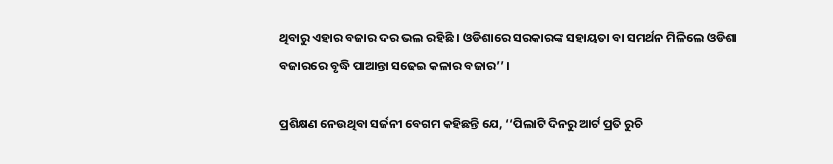ଥିବାରୁ ଏହାର ବଜାର ଦର ଭଲ ରହିଛି । ଓଡିଶାରେ ସରକାରଙ୍କ ସହାୟତା ବା ସମର୍ଥନ ମିଳିଲେ ଓଡିଶା ବଜାରରେ ବୃଦ୍ଧି ପାଆନ୍ତା ସଢେଇ କଳାର ବଜାର’’ ।

ପ୍ରଶିକ୍ଷଣ ନେଉଥିବା ସର୍ଜନୀ ବେଗମ କହିଛନ୍ତି ଯେ, ‘‘ପିଲାଟି ଦିନରୁ ଆର୍ଟ ପ୍ରତି ରୁଚି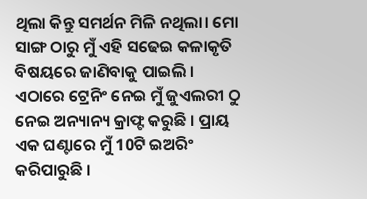ଥିଲା କିନ୍ତୁ ସମର୍ଥନ ମିଳି ନଥିଲା। ମୋ ସାଙ୍ଗ ଠାରୁ ମୁଁ ଏହି ସଢେଇ କଳାକୃତି ବିଷୟରେ ଜାଣିବାକୁ ପାଇଲି । ଏଠାରେ ଟ୍ରେନିଂ ନେଇ ମୁଁ ଜୁଏଲରୀ ଠୁ ନେଇ ଅନ୍ୟାନ୍ୟ କ୍ରାଫ୍ଟ କରୁଛି । ପ୍ରାୟ ଏକ ଘଣ୍ଟାରେ ମୁଁ 10ଟି ଇଅରିଂ କରିପାରୁଛି ।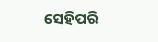ସେହିପରି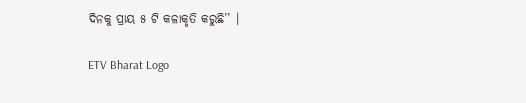ଦିନକୁ ପ୍ରାୟ ୫ ଟି କଳାକୃତି କରୁଛି’’ ।

ETV Bharat Logo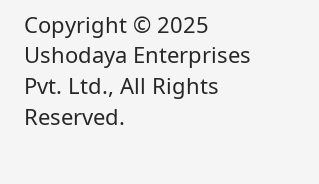Copyright © 2025 Ushodaya Enterprises Pvt. Ltd., All Rights Reserved.